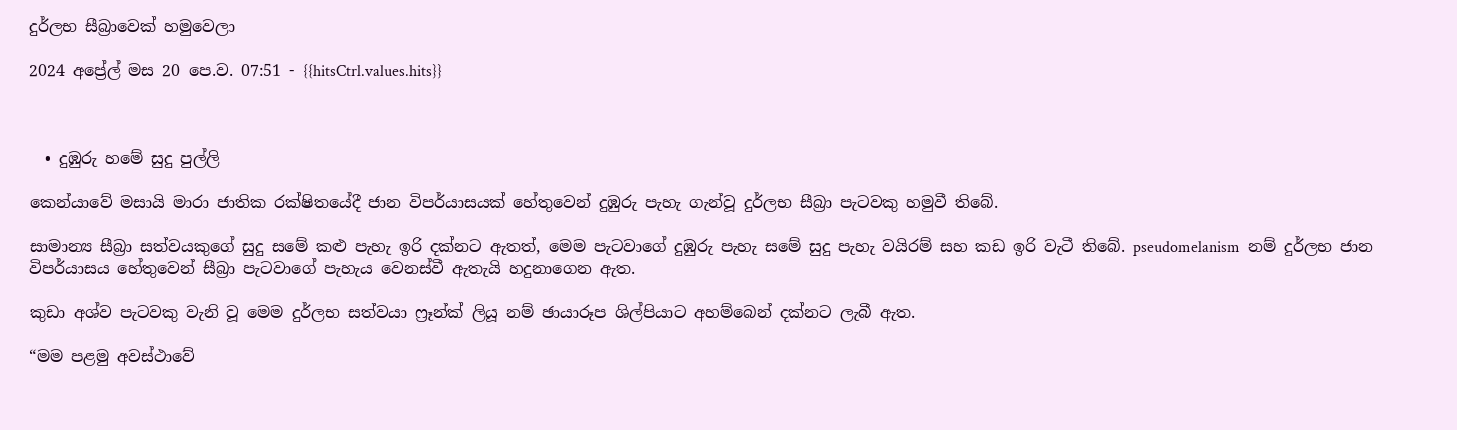දුර්ලභ සීබ්‍රාවෙක් හමුවෙලා

2024 අප්‍රේල් මස 20 පෙ.ව. 07:51 - {{hitsCtrl.values.hits}}



  • දුඹුරු හමේ සුදු පුල්ලි

කෙන්යාවේ මසායි මාරා ජාතික රක්ෂිතයේදී ජාන විපර්යාසයක් හේතුවෙන් දුඹුරු පැහැ ගැන්වූ දුර්ලභ සීබ්‍රා පැටවකු හමුවී තිබේ.

සාමාන්‍ය සීබ්‍රා සත්වයකුගේ සුදු සමේ කළු පැහැ ඉරි දක්නට ඇතත්, මෙම පැටවාගේ දුඹුරු පැහැ සමේ සුදු පැහැ වයිරම් සහ කඩ ඉරි වැටී තිබේ. pseudomelanism  නම් දුර්ලභ ජාන විපර්යාසය හේතුවෙන් සීබ්‍රා පැටවාගේ පැහැය වෙනස්වී ඇතැයි හදුනාගෙන ඇත.

කුඩා අශ්ව පැටවකු වැනි වූ මෙම දුර්ලභ සත්වයා ෆ්‍රෑන්ක් ලියූ නම් ඡායාරූප ශිල්පියාට අහම්බෙන් දක්නට ලැබී ඇත.

“මම පළමු අවස්ථාවේ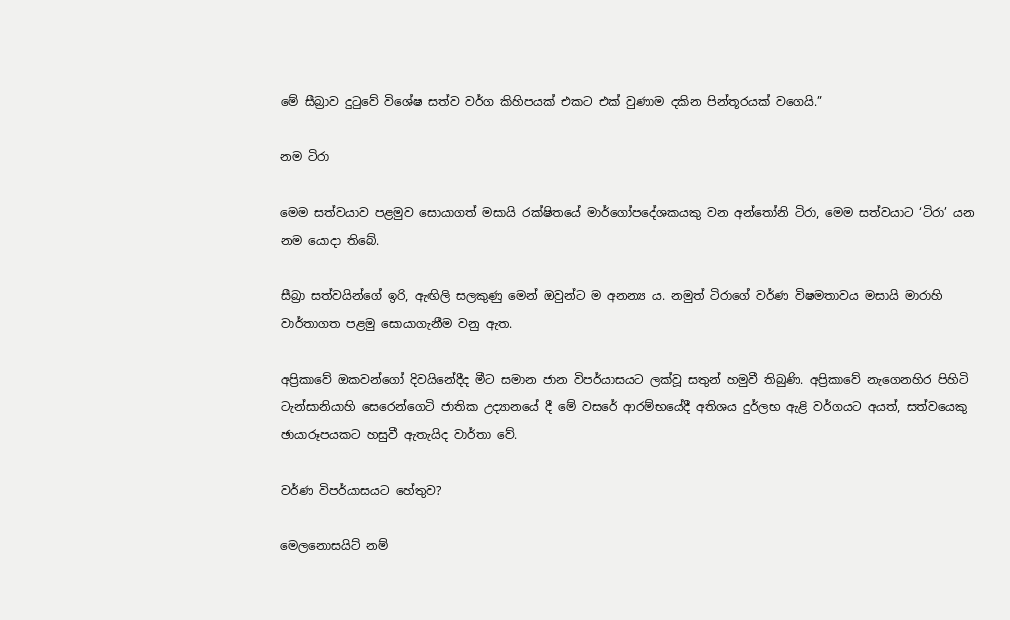මේ සීබ්‍රාව දුටුවේ විශේෂ සත්ව වර්ග කිහිපයක් එකට එක් වුණාම දකින පින්තූරයක් වගෙයි.”

නම ටිරා

මෙම සත්වයාව පළමුව සොයාගත් මසායි රක්ෂිතයේ මාර්ගෝපදේශකයකු වන අන්තෝනි ටිරා, මෙම සත්වයාට ‘ටිරා’ යන නම යොදා තිබේ.

සීබ්‍රා සත්වයින්ගේ ඉරි, ඇඟිලි සලකුණු මෙන් ඔවුන්ට ම අනන්‍ය ය. නමුත් ටිරාගේ වර්ණ විෂමතාවය මසායි මාරාහි වාර්තාගත පළමු සොයාගැනීම වනු ඇත.

අප්‍රිකාවේ ඔකවන්ගෝ දිවයිනේදීද මීට සමාන ජාන විපර්යාසයට ලක්වූ සතුන් හමුවී තිබුණි. අප්‍රිකාවේ නැගෙනහිර පිහිටි ටැන්සානියාහි සෙරෙන්ගෙටි ජාතික උද්‍යානයේ දී මේ වසරේ ආරම්භයේදී අතිශය දුර්ලභ ඇළි වර්ගයට අයත්, සත්වයෙකු ඡායාරූපයකට හසුවී ඇතැයිද වාර්තා වේ.

වර්ණ විපර්යාසයට හේතුව?

මෙලනොසයිට් නම්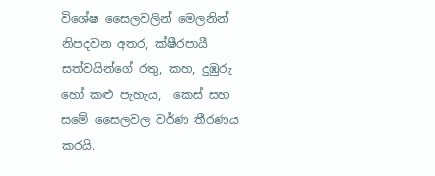විශේෂ සෛලවලින් මෙලනින් නිපදවන අතර, ක්ෂීරපායී සත්වයින්ගේ රතු, කහ, දුඹුරු හෝ කළු පැහැය,  කෙස් සහ සමේ සෛලවල වර්ණ තීරණය කරයි.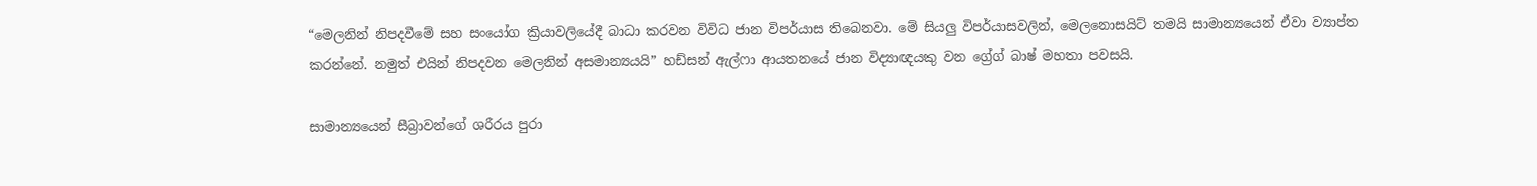“මෙලනින් නිපදවීමේ සහ සංයෝග ක්‍රියාවලියේදී බාධා කරවන විවිධ ජාන විපර්යාස තිබෙනවා. මේ සියලු විපර්යාසවලින්, මෙලනොසයිට් තමයි සාමාන්‍යයෙන් ඒවා ව්‍යාප්ත කරන්නේ. නමුත් එයින් නිපදවන මෙලනින් අසමාන්‍යයයි” හඩ්සන් ඇල්ෆා ආයතනයේ ජාන විද්‍යාඥයකු වන ග්‍රේග් බාෂ් මහතා පවසයි.

සාමාන්‍යයෙන් සීබ්‍රාවන්ගේ ශරීරය පුරා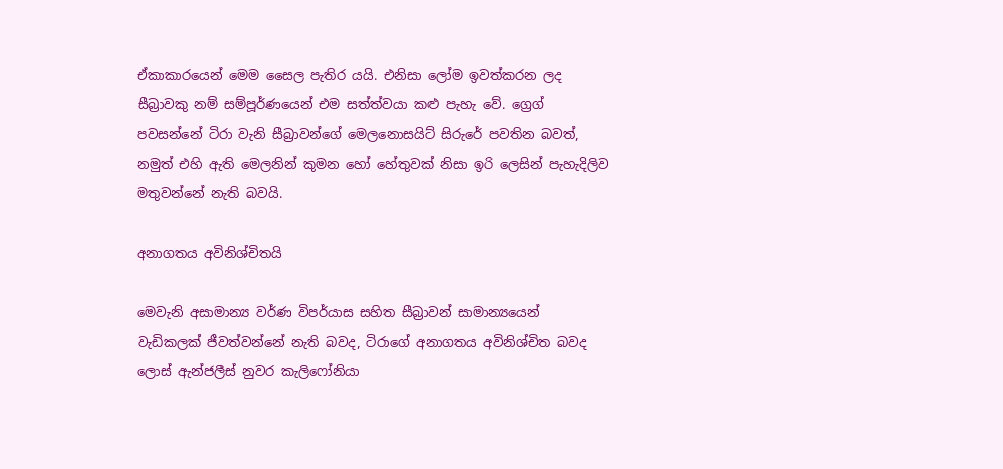ඒකාකාරයෙන් මෙම සෛල පැතිර යයි. එනිසා ලෝම ඉවත්කරන ලද සීබ්‍රාවකු නම් සම්පූර්ණයෙන් එම සත්ත්වයා කළු පැහැ වේ. ග්‍රෙග් පවසන්නේ ටිරා වැනි සීබ්‍රාවන්ගේ මෙලනොසයිට් සිරුරේ පවතින බවත්, නමුත් එහි ඇති මෙලනින් කුමන හෝ හේතුවක් නිසා ඉරි ලෙසින් පැහැදිලිව මතුවන්නේ නැති බවයි.

අනාගතය අවිනිශ්චිතයි

මෙවැනි අසාමාන්‍ය වර්ණ විපර්යාස සහිත සීබ්‍රාවන් සාමාන්‍යයෙන් වැඩිකලක් ජීවත්වන්නේ නැති බවද, ටිරාගේ අනාගතය අවිනිශ්චිත බවද ලොස් ඇන්ජලීස් නුවර කැලිෆෝනියා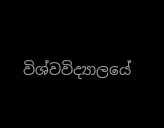විශ්වවිද්‍යාලයේ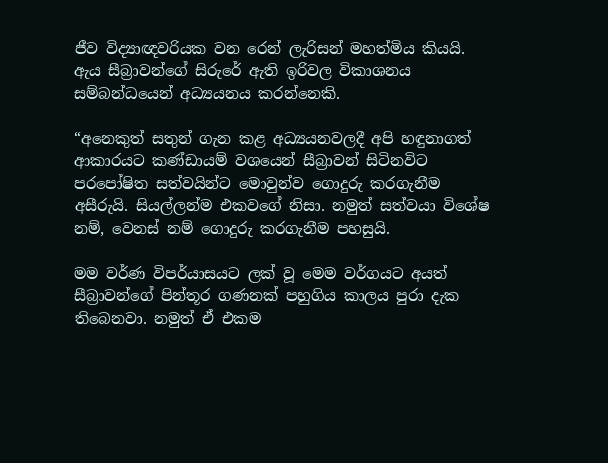ජීව විද්‍යාඥවරියක වන රෙන් ලැරිසන් මහත්මිය කියයි. ඇය සීබ්‍රාවන්ගේ සිරුරේ ඇති ඉරිවල විකාශනය සම්බන්ධයෙන් අධ්‍යයනය කරන්නෙකි.

“අනෙකුත් සතුන් ගැන කළ අධ්‍යයනවලදී අපි හඳුනාගත් ආකාරයට කණ්ඩායම් වශයෙන් සීබ්‍රාවන් සිටිනවිට පරපෝෂිත සත්වයින්ට මොවුන්ව ගොදුරු කරගැනීම අසීරුයි. සියල්ලන්ම එකවගේ නිසා. නමුත් සත්වයා විශේෂ නම්, වෙනස් නම් ගොදුරු කරගැනීම පහසුයි.

මම වර්ණ විපර්යාසයට ලක් වූ මෙම වර්ගයට අයත් සීබ්‍රාවන්ගේ පින්තූර ගණනක් පහුගිය කාලය පුරා දැක තිබෙනවා. නමුත් ඒ එකම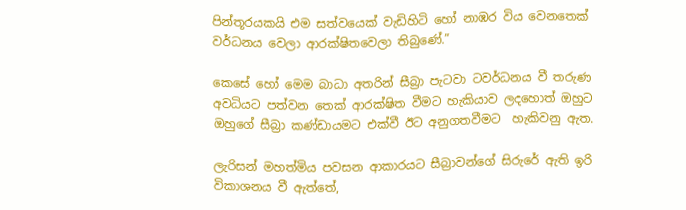පින්තූරයකයි එම සත්වයෙක් වැඩිහිටි හෝ නාඹර විය වෙනතෙක් වර්ධනය වෙලා ආරක්ෂිතවෙලා තිබුණේ.”

කෙසේ හෝ මෙම බාධා අතරින් සීබ්‍රා පැටවා ටවර්ධනය වී තරුණ අවධියට පත්වන තෙක් ආරක්ෂිත වීමට හැකියාව ලදහොත් ඔහුට ඔහුගේ සීබ්‍රා කණ්ඩායමට එක්වී ඊට අනුගතවීමට  හැකිවනු ඇත.

ලැරිසන් මහත්මිය පවසන ආකාරයට සීබ්‍රාවන්ගේ සිරුරේ ඇති ඉරි විකාශනය වී ඇත්තේ,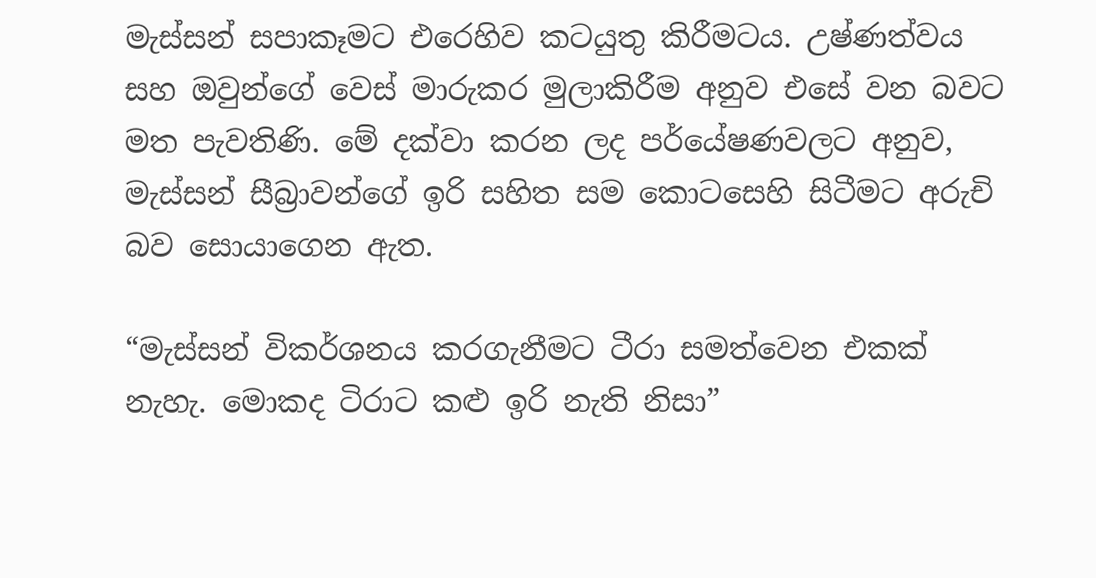මැස්සන් සපාකෑමට එරෙහිව කටයුතු කිරීමටය. උෂ්ණත්වය සහ ඔවුන්ගේ වෙස් මාරුකර මුලාකිරීම අනුව එසේ වන බවට මත පැවතිණි. මේ දක්වා කරන ලද පර්යේෂණවලට අනුව, මැස්සන් සීබ්‍රාවන්ගේ ඉරි සහිත සම කොටසෙහි සිටීමට අරුචි බව සොයාගෙන ඇත.

“මැස්සන් විකර්ශනය කරගැනීමට ටීරා සමත්වෙන එකක් නැහැ. මොකද ටිරාට කළු ඉරි නැති නිසා”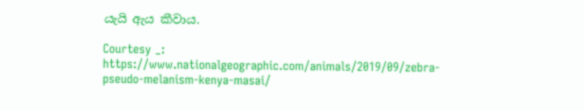යැයි ඇය කීවාය.

Courtesy _: https://www.nationalgeographic.com/animals/2019/09/zebra-pseudo-melanism-kenya-masai/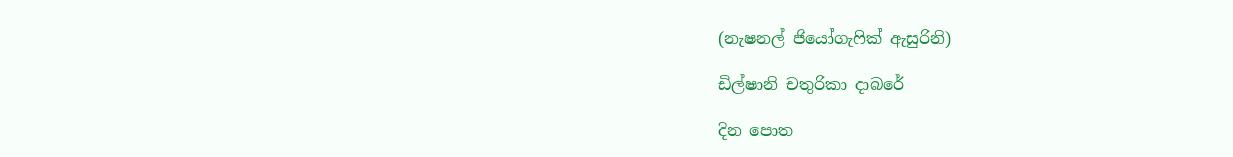(නැෂනල් ජියෝගැෆික් ඇසුරිනි)

ඩිල්ෂානි චතුරිකා දාබරේ

දින පොත